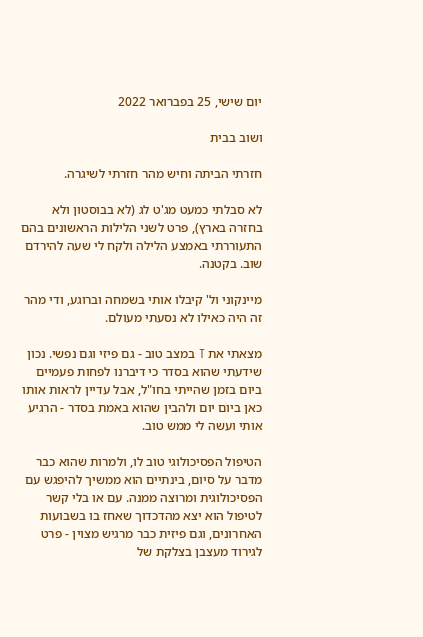יום שישי, 25 בפברואר 2022

ושוב בבית

חזרתי הביתה וחיש מהר חזרתי לשיגרה.

לא סבלתי כמעט מג'ט לג (לא בבוסטון ולא בחזרה בארץ), פרט לשני הלילות הראשונים בהם התעוררתי באמצע הלילה ולקח לי שעה להירדם שוב. בקטנה.

מיינקוני ול' קיבלו אותי בשמחה וברוגע, ודי מהר זה היה כאילו לא נסעתי מעולם.

מצאתי את T במצב טוב - גם פיזי וגם נפשי. נכון שידעתי שהוא בסדר כי דיברנו לפחות פעמיים ביום בזמן שהייתי בחו"ל, אבל עדיין לראות אותו כאן ביום יום ולהבין שהוא באמת בסדר - הרגיע אותי ועשה לי ממש טוב.

הטיפול הפסיכולוגי טוב לו, ולמרות שהוא כבר מדבר על סיום, בינתיים הוא ממשיך להיפגש עם הפסיכולוגית ומרוצה ממנה. עם או בלי קשר לטיפול הוא יצא מהדכדוך שאחז בו בשבועות האחרונים, וגם פיזית כבר מרגיש מצוין - פרט לגירוד מעצבן בצלקת של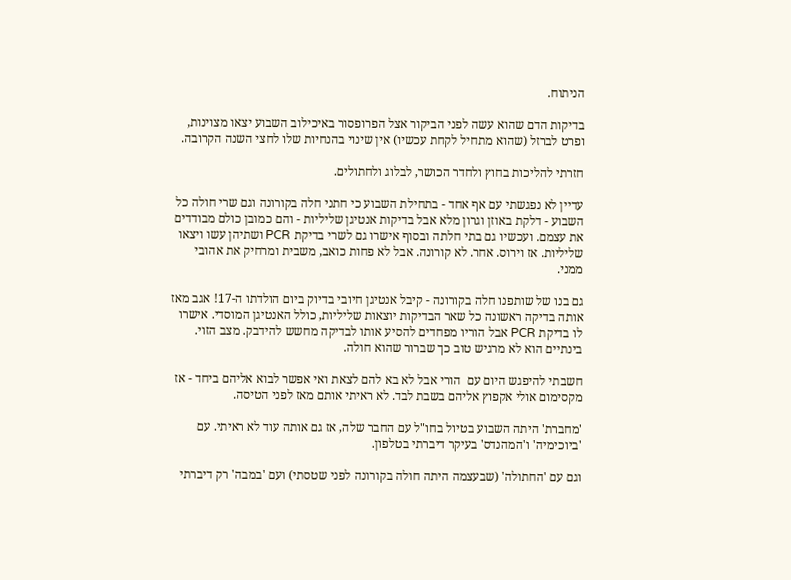הניתוח.

בדיקות הדם שהוא עשה לפני הביקור אצל הפרופסור באיכילוב השבוע יצאו מצוינות, ופרט לברזל (שהוא מתחיל לקחת עכשיו) אין שינוי בהנחיות שלו לחצי השנה הקרובה.

חזרתי להליכות בחוץ ולחדר הכושר, לבלוג ולחתולים.

עדיין לא נפגשתי עם אף אחד - בתחילת השבוע כי חתני חלה בקורונה וגם שרי חולה כל השבוע - דלקת באוזן וגרון מלא אבל בדיקות אנטיגן שליליות - והם כמובן כולם מבודדים את עצמם. ועכשיו גם בתי חלתה ובסוף אישרו גם לשרי בדיקת PCR ושתיהן עשו ויצאו שליליות. אז וירוס. אחר. לא קורונה. אבל לא פחות כואב, משבית ומרחיק את אהובי ממני.

גם בנו של שותפנו חלה בקורונה - קיבל אנטיגן חיובי בדיוק ביום הולדתו ה-17! אגב מאז אותה בדיקה ראשונה כל שאר הבדיקות יוצאות שליליות, כולל האנטיגן המוסדי. אישרו לו בדיקת PCR אבל הוריו מפחדים להסיע אותו לבדיקה מחשש להידבק. מצב הזוי. בינתיים הוא לא מרגיש טוב כך שברור שהוא חולה.

חשבתי להיפגש היום עם  הורי אבל לא בא להם לצאת ואי אפשר לבוא אליהם ביחד - אז מקסימום אולי אקפוץ אליהם בשבת לבד. לא ראיתי אותם מאז לפני הטיסה.

'מחברת' היתה השבוע בטיול בחו"ל עם החבר שלה, אז גם אותה עוד לא ראיתי. עם 'ביוכימיה' ו'המהנדס' בעיקר דיברתי בטלפון.

וגם עם 'החתולה' (שבעצמה היתה חולה בקורונה לפני שטסתי) ועם 'במבה' רק דיברתי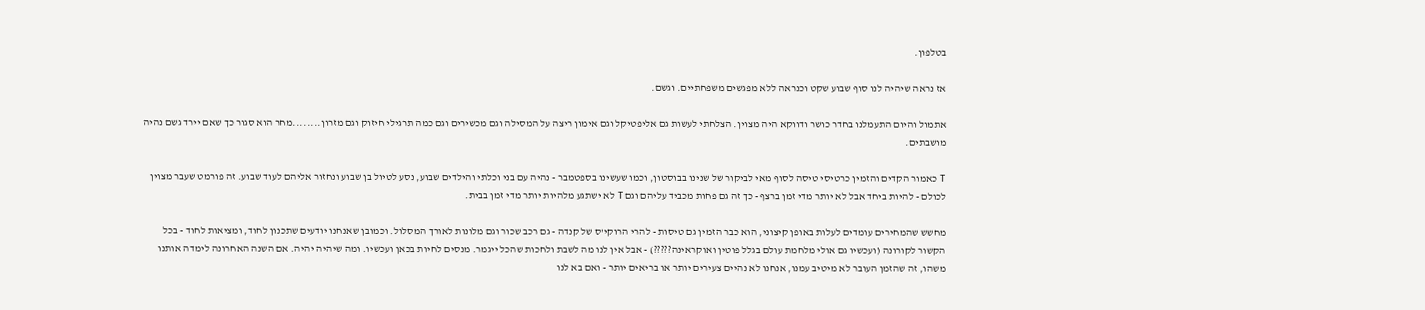בטלפון.

אז נראה שיהיה לנו סוף שבוע שקט וכנראה ללא מפגשים משפחתיים. וגשם.

אתמול והיום התעמלנו בחדר כושר ודווקא היה מצוין. הצלחתי לעשות גם אליפטיקל וגם אימון ריצה על המסילה וגם מכשירים וגם כמה תרגילי חיזוק וגם מזרון........מחר הוא סגור כך שאם יירד גשם נהיה מושבתים.

T כאמור הקדים והזמין כרטיסי טיסה לסוף מאי לביקור של שנינו בבוסטון, וכמו שעשינו בספטמבר - נהיה עם בני וכלתי והילדים שבוע, נסע לטיול בן שבוע ונחזור אליהם לעוד שבוע. זה פורמט שעבר מצוין לכולם - להיות ביחד אבל לא יותר מדי זמן ברצף - כך זה גם פחות מכביד עליהם וגם T לא ישתגע מלהיות יותר מדי זמן בבית.

מחשש שהמחירים עומדים לעלות באופן קיצוני, הוא כבר הזמין גם טיסות - להרי הרוקי'ס של קנדה - גם רכב שכור וגם מלונות לאורך המסלול. וכמובן שאנחנו יודעים שתכנון לחוד, ומציאות לחוד - בכל הקשור לקורונה (ועכשיו גם אולי מלחמת עולם בגלל פוטין ואוקראינה?????) - אבל אין לנו מה לשבת ולחכות שהכל ייגמר. מנסים לחיות בכאן ועכשיו. ומה שיהיה יהיה. אם השנה האחרונה לימדה אותנו משהו, זה שהזמן העובר לא מיטיב עמנו, אנחנו לא נהיים צעירים יותר או בריאים יותר - ואם בא לנו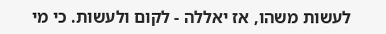לעשות משהו, אז יאללה - לקום ולעשות. כי מי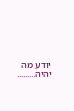יודע מה יהיה.........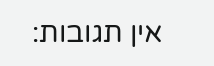אין תגובות: